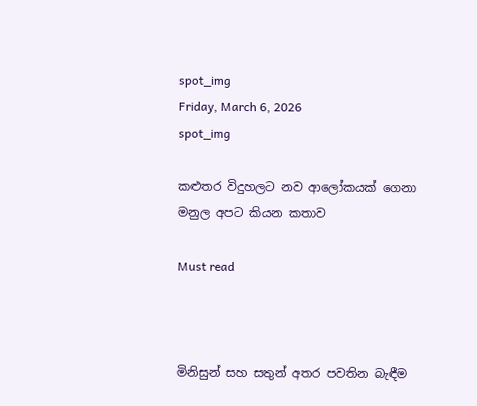spot_img
Friday, March 6, 2026
spot_img

කළුතර විදුහලට නව ආලෝකයක් ගෙනා මනුල අපට කියන කතාව

Must read



මිනිසුන් සහ සතුන් අතර පවතින බැඳීම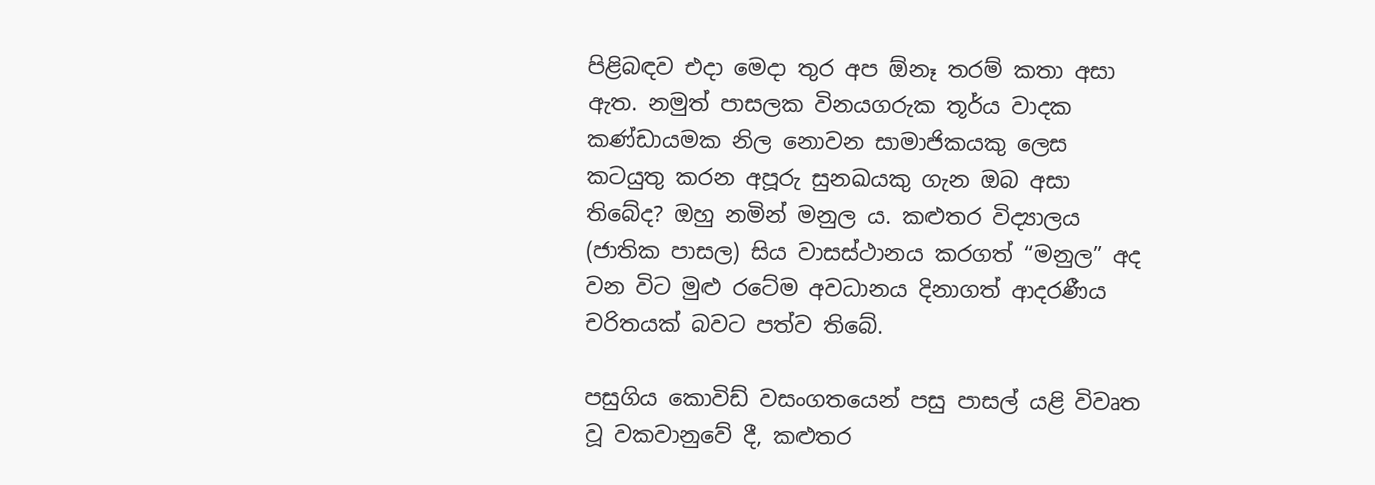පිළිබඳව එදා මෙදා තුර අප ඕනෑ තරම් කතා අසා ඇත. නමුත් පාසලක විනයගරුක තූර්ය වාදක කණ්ඩායමක නිල නොවන සාමාජිකයකු ලෙස කටයුතු කරන අපූරු සුනඛයකු ගැන ඔබ අසා තිබේද? ඔහු නමින් මනුල ය. කළුතර විද්‍යාලය (ජාතික පාසල) සිය වාසස්ථානය කරගත් “මනුල” අද වන විට මුළු රටේම අවධානය දිනාගත් ආදරණීය චරිතයක් බවට පත්ව තිබේ.

පසුගිය කොවිඩ් වසංගතයෙන් පසු පාසල් යළි විවෘත වූ වකවානුවේ දී, කළුතර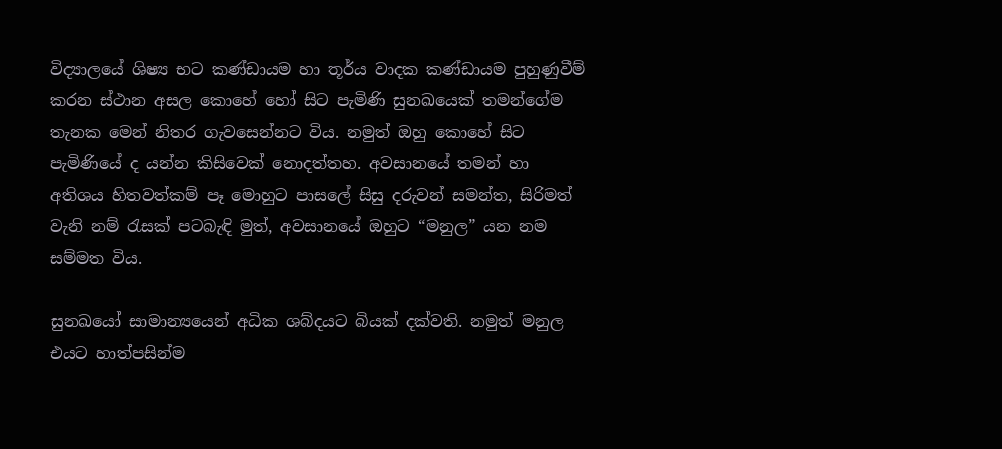විද්‍යාලයේ ශිෂ්‍ය භට කණ්ඩායම හා තූර්ය වාදක කණ්ඩායම පුහුණුවීම් කරන ස්ථාන අසල කොහේ හෝ සිට පැමිණි සුනඛයෙක් තමන්ගේම තැනක මෙන් නිතර ගැවසෙන්නට විය. නමුත් ඔහු කොහේ සිට පැමිණියේ ද යන්න කිසිවෙක් නොදත්තහ. අවසානයේ තමන් හා අතිශය හිතවත්කම් පෑ මොහුට පාසලේ සිසු දරුවන් සමන්ත, සිරිමත් වැනි නම් රැසක් පටබැඳි මුත්, අවසානයේ ඔහුට “මනුල” යන නම සම්මත විය.

සුනඛයෝ සාමාන්‍යයෙන් අධික ශබ්දයට බියක් දක්වති. නමුත් මනුල එයට හාත්පසින්ම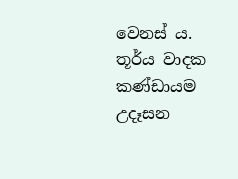වෙනස් ය. තූර්ය වාදක කණ්ඩායම උදෑසන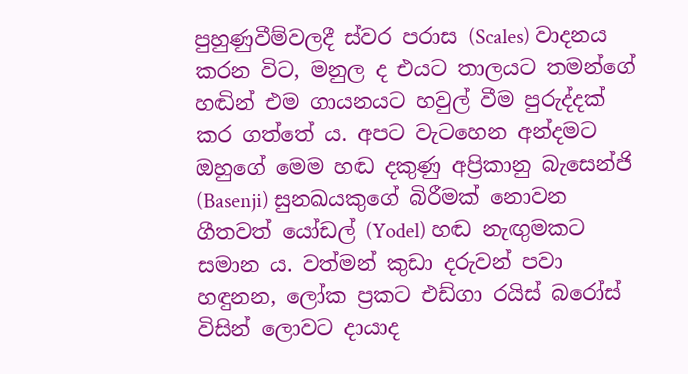පුහුණුවීම්වලදී ස්වර පරාස (Scales) වාදනය කරන විට, මනුල ද එයට තාලයට තමන්ගේ හඬින් එම ගායනයට හවුල් වීම පුරුද්දක් කර ගත්තේ ය. අපට වැටහෙන අන්දමට ඔහුගේ මෙම හඬ දකුණු අප්‍රිකානු බැසෙන්ජි (Basenji) සුනඛයකුගේ බිරීමක් නොවන ගීතවත් යෝඩල් (Yodel) හඬ නැඟුමකට සමාන ය. වත්මන් කුඩා දරුවන් පවා හඳුනන, ලෝක ප්‍රකට එඩ්ගා රයිස් බරෝස් විසින් ලොවට දායාද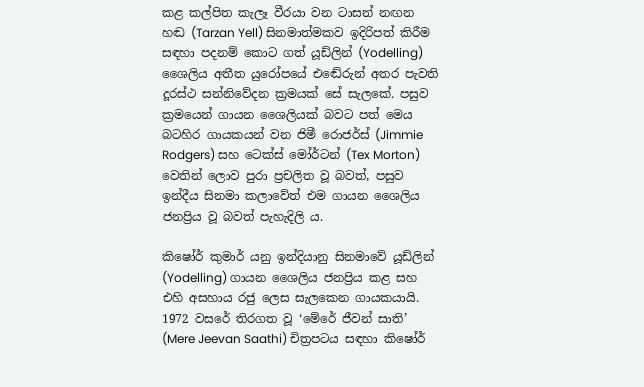කළ කල්පිත කැලෑ වීරයා වන ටාසන් නඟන හඬ (Tarzan Yell) සිනමාත්මකව ඉදිරිපත් කිරීම සඳහා පදනම් කොට ගත් යූඩ්ලින් (Yodelling) ශෛලිය අතීත යුරෝපයේ එඬේරුන් අතර පැවති දූරස්ථ සන්නිවේදන ක්‍රමයක් සේ සැලකේ. පසුව ක්‍රමයෙන් ගායන ශෛලියක් බවට පත් මෙය බටහිර ගායකයන් වන ජිමී රොජර්ස් (Jimmie Rodgers) සහ ටෙක්ස් මෝර්ටන් (Tex Morton) වෙතින් ලොව පුරා ප්‍රචලිත වූ බවත්, පසුව ඉන්දීය සිනමා කලාවේත් එම ගායන ශෛලිය ජනප්‍රිය වූ බවත් පැහැදිලි ය.

කිෂෝර් කුමාර් යනු ඉන්දියානු සිනමාවේ යූඩ්ලින් (Yodelling) ගායන ශෛලිය ජනප්‍රිය කළ සහ එහි අසහාය රජු ලෙස සැලකෙන ගායකයායි. 1972 වසරේ තිරගත වූ ‘මේරේ ජීවන් සාති’ (Mere Jeevan Saathi) චිත්‍රපටය සඳහා කිෂෝර්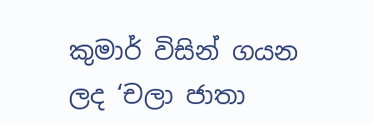කුමාර් විසින් ගයන ලද ‘චලා ජාතා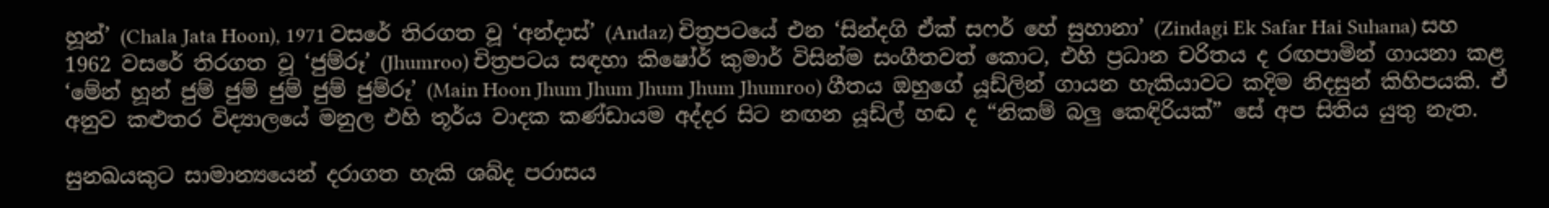හූන්’ (Chala Jata Hoon), 1971 වසරේ තිරගත වූ ‘අන්දාස්’ (Andaz) චිත්‍රපටයේ එන ‘සින්දගි ඒක් සෆර් හේ සුහානා’ (Zindagi Ek Safar Hai Suhana) සහ 1962 වසරේ තිරගත වූ ‘ජුම්රූ’ (Jhumroo) චිත්‍රපටය සඳහා කිෂෝර් කුමාර් විසින්ම සංගීතවත් කොට, එහි ප්‍රධාන චරිතය ද රඟපාමින් ගායනා කළ ‘මේන් හූන් ජුම් ජුම් ජුම් ජුම් ජුම්රූ’ (Main Hoon Jhum Jhum Jhum Jhum Jhumroo) ගීතය ඔහුගේ යූඩ්ලින් ගායන හැකියාවට කදිම නිදසුන් කිහිපයකි. ඒ අනුව කළුතර විද්‍යාලයේ මනුල එහි තූර්ය වාදක කණ්ඩායම අද්දර සිට නඟන යූඩ්ල් හඬ ද “නිකම් බලු කෙඳිරියක්” සේ අප සිතිය යුතු නැත.

සුනඛයකුට සාමාන්‍යයෙන් දරාගත හැකි ශබ්ද පරාසය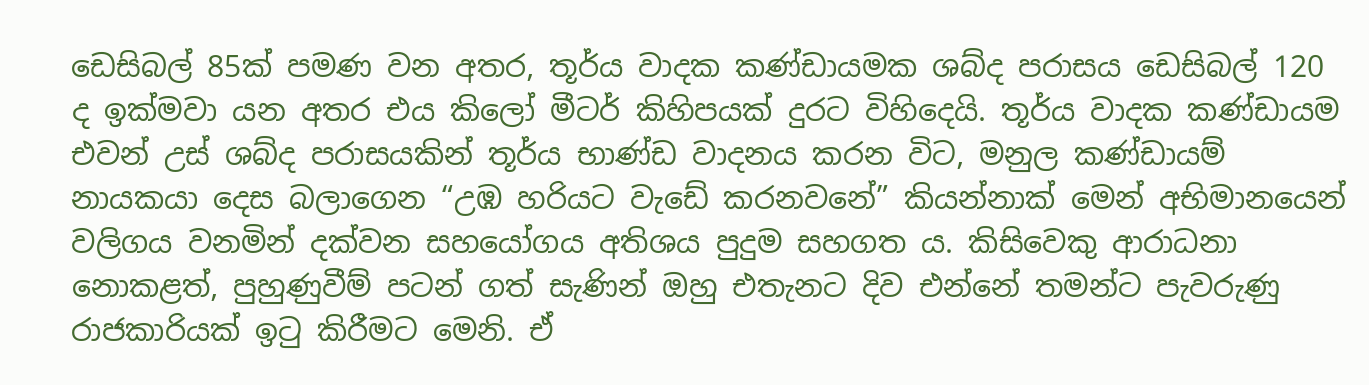ඩෙසිබල් 85ක් පමණ වන අතර, තූර්ය වාදක කණ්ඩායමක ශබ්ද පරාසය ඩෙසිබල් 120 ද ඉක්මවා යන අතර එය කිලෝ මීටර් කිහිපයක් දුරට විහිදෙයි. තූර්ය වාදක කණ්ඩායම එවන් උස් ශබ්ද පරාසයකින් තූර්ය භාණ්ඩ වාදනය කරන විට, මනුල කණ්ඩායම් නායකයා දෙස බලාගෙන “උඹ හරියට වැඩේ කරනවනේ” කියන්නාක් මෙන් අභිමානයෙන් වලිගය වනමින් දක්වන සහයෝගය අතිශය පුදුම සහගත ය. කිසිවෙකු ආරාධනා නොකළත්, පුහුණුවීම් පටන් ගත් සැණින් ඔහු එතැනට දිව එන්නේ තමන්ට පැවරුණු රාජකාරියක් ඉටු කිරීමට මෙනි. ඒ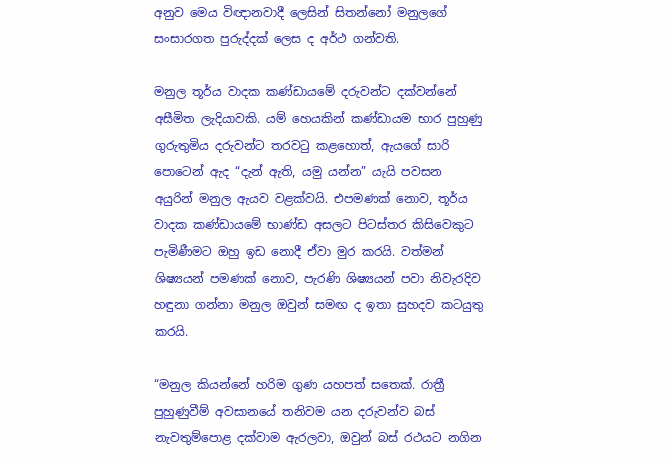අනුව මෙය විඥානවාදී ලෙසින් සිතන්නෝ මනුලගේ සංසාරගත පුරුද්දක් ලෙස ද අර්ථ ගන්වති.

මනුල තූර්ය වාදක කණ්ඩායමේ දරුවන්ට දක්වන්නේ අසීමිත ලැදියාවකි. යම් හෙයකින් කණ්ඩායම භාර පුහුණු ගුරුතුමිය දරුවන්ට තරවටු කළහොත්, ඇයගේ සාරි පොටෙන් ඇද “දැන් ඇති, යමු යන්න” යැයි පවසන අයුරින් මනුල ඇයව වළක්වයි. එපමණක් නොව, තූර්ය වාදක කණ්ඩායමේ භාණ්ඩ අසලට පිටස්තර කිසිවෙකුට පැමිණීමට ඔහු ඉඩ නොදී ඒවා මුර කරයි. වත්මන් ශිෂ්‍යයන් පමණක් නොව, පැරණි ශිෂ්‍යයන් පවා නිවැරදිව හඳුනා ගන්නා මනුල ඔවුන් සමඟ ද ඉතා සුහදව කටයුතු කරයි.

“මනුල කියන්නේ හරිම ගුණ යහපත් සතෙක්. රාත්‍රී පුහුණුවීම් අවසානයේ තනිවම යන දරුවන්ව බස් නැවතුම්පොළ දක්වාම ඇරලවා, ඔවුන් බස් රථයට නගින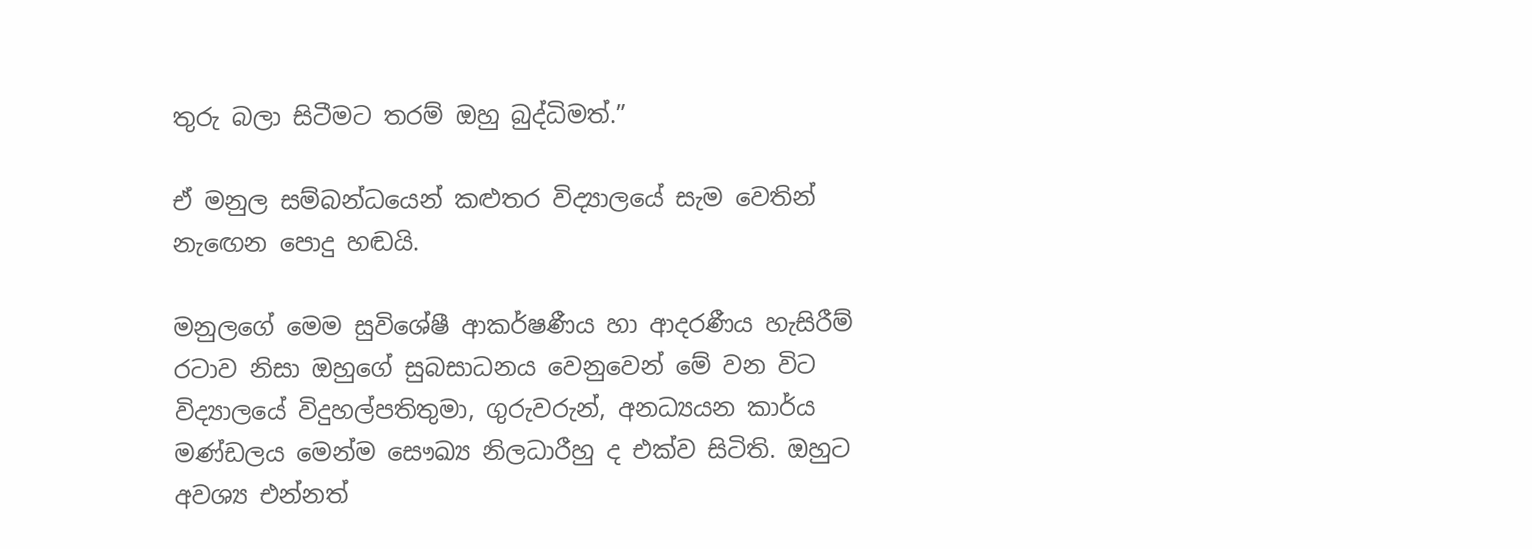තුරු බලා සිටීමට තරම් ඔහු බුද්ධිමත්.”

ඒ මනුල සම්බන්ධයෙන් කළුතර විද්‍යාලයේ සැම වෙතින් නැඟෙන පොදු හඬයි.

මනුලගේ මෙම සුවිශේෂී ආකර්ෂණීය හා ආදරණීය හැසිරීම් රටාව නිසා ඔහුගේ සුබසාධනය වෙනුවෙන් මේ වන විට විද්‍යාලයේ විදුහල්පතිතුමා, ගුරුවරුන්, අනධ්‍යයන කාර්ය මණ්ඩලය මෙන්ම සෞඛ්‍ය නිලධාරීහු ද එක්ව සිටිති. ඔහුට අවශ්‍ය එන්නත්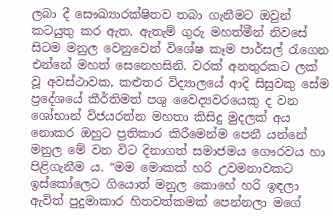ලබා දී සෞඛ්‍යාරක්ෂිතව තබා ගැනීමට ඔවුන් කටයුතු කර ඇත. ඇතැම් ගුරු මහත්මීන් නිවසේ සිටම මනුල වෙනුවෙන් විශේෂ කෑම පාර්සල් රැගෙන එන්නේ මහත් සෙනෙහසිනි. වරක් අනතුරකට ලක් වූ අවස්ථාවක, කළුතර විද්‍යාලයේ ආදි සිසුවකු සේම ප්‍රදේශයේ කීර්තිමත් පශු වෛද්‍යවරයෙකු ද වන ශෝභාන් විජයරත්න මහතා කිසිදු මුදලක් අය නොකර ඔහුට ප්‍රතිකාර කිරීමෙන්ම පෙනී යන්නේ මනුල මේ වන විට දිනාගත් සමාජමය ගෞරවය හා පිළිගැනීම ය. “මම මොකක් හරි උවමනාවකට ඉස්කෝලෙට ගියොත් මනුල කොහේ හරි ඉඳලා ඇවිත් පුදුමාකාර හිතවත්කමක් පෙන්නලා මගේ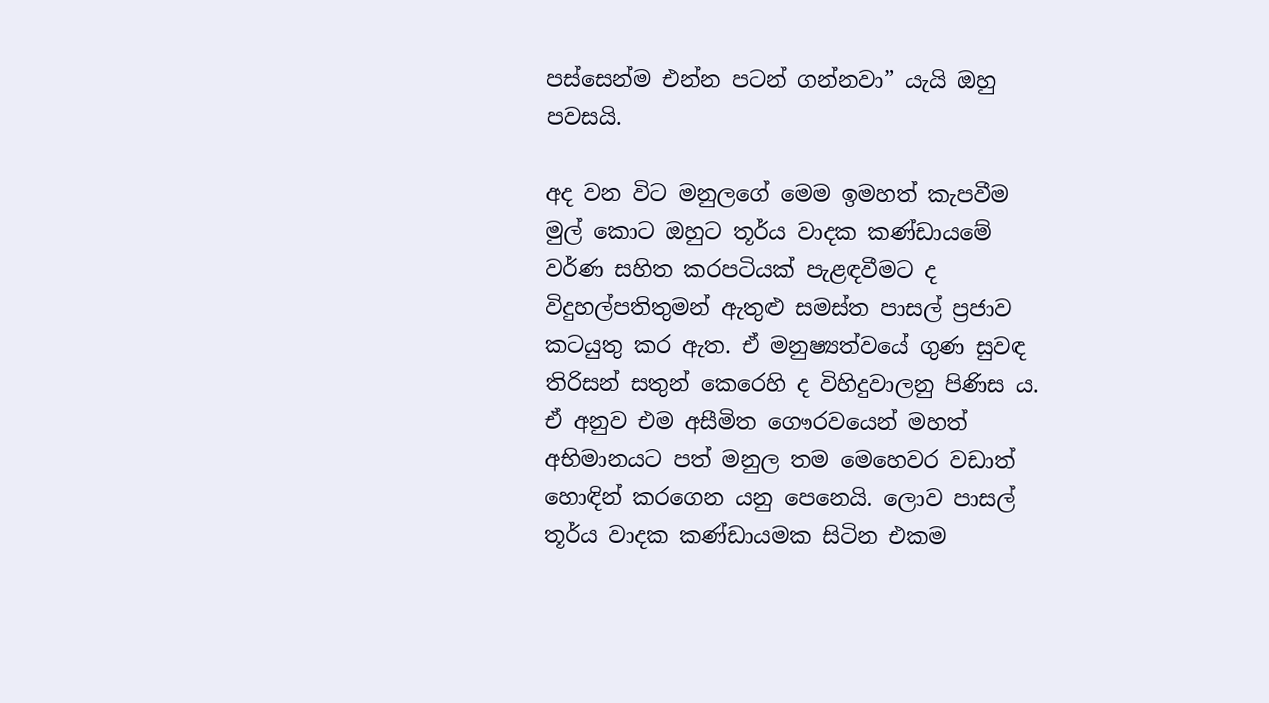පස්සෙන්ම එන්න පටන් ගන්නවා” යැයි ඔහු පවසයි.

අද වන විට මනුලගේ මෙම ඉමහත් කැපවීම මුල් කොට ඔහුට තූර්ය වාදක කණ්ඩායමේ වර්ණ සහිත කරපටියක් පැළඳවීමට ද විදුහල්පතිතුමන් ඇතුළු සමස්ත පාසල් ප්‍රජාව කටයුතු කර ඇත. ඒ මනුෂ්‍යත්වයේ ගුණ සුවඳ තිරිසන් සතුන් කෙරෙහි ද විහිදුවාලනු පිණිස ය. ඒ අනුව එම අසීමිත ගෞරවයෙන් මහත් අභිමානයට පත් මනුල තම මෙහෙවර වඩාත් හොඳින් කරගෙන යනු පෙනෙයි. ලොව පාසල් තූර්ය වාදක කණ්ඩායමක සිටින එකම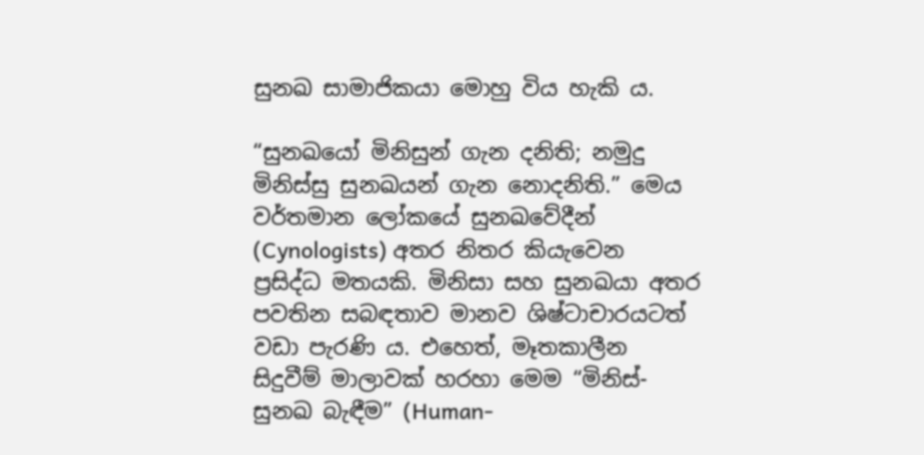සුනඛ සාමාජිකයා මොහු විය හැකි ය.

“සුනඛයෝ මිනිසුන් ගැන දනිති; නමුදු මිනිස්සු සුනඛයන් ගැන නොදනිති.” මෙය වර්තමාන ලෝකයේ සුනඛවේදීන් (Cynologists) අතර නිතර කියැවෙන ප්‍රසිද්ධ මතයකි. මිනිසා සහ සුනඛයා අතර පවතින සබඳතාව මානව ශිෂ්ටාචාරයටත් වඩා පැරණි ය. එහෙත්, මෑතකාලීන සිදුවීම් මාලාවක් හරහා මෙම “මිනිස්-සුනඛ බැඳීම” (Human-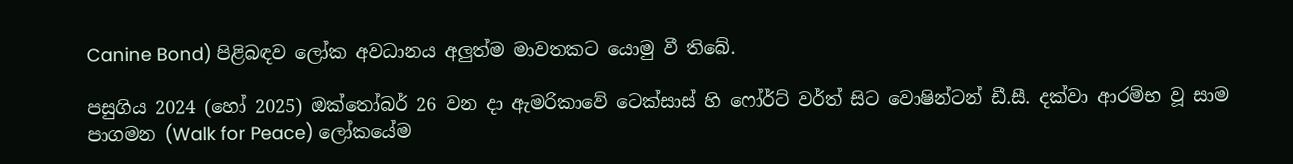Canine Bond) පිළිබඳව ලෝක අවධානය අලුත්ම මාවතකට යොමු වී තිබේ.

පසුගිය 2024 (හෝ 2025) ඔක්තෝබර් 26 වන දා ඇමරිකාවේ ටෙක්සාස් හි ෆෝර්ට් වර්ත් සිට වොෂින්ටන් ඩී.සී. දක්වා ආරම්භ වූ සාම පාගමන (Walk for Peace) ලෝකයේම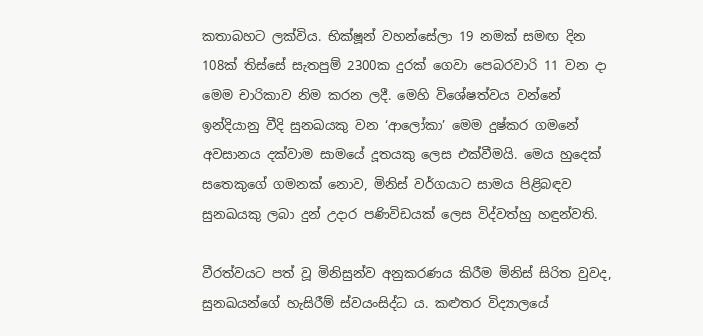කතාබහට ලක්විය. භික්ෂූන් වහන්සේලා 19 නමක් සමඟ දින 108ක් තිස්සේ සැතපුම් 2300ක දුරක් ගෙවා පෙබරවාරි 11 වන දා මෙම චාරිකාව නිම කරන ලදී. මෙහි විශේෂත්වය වන්නේ ඉන්දියානු වීදි සුනඛයකු වන ‘ආලෝකා’ මෙම දුෂ්කර ගමනේ අවසානය දක්වාම සාමයේ දූතයකු ලෙස එක්වීමයි. මෙය හුදෙක් සතෙකුගේ ගමනක් නොව, මිනිස් වර්ගයාට සාමය පිළිබඳව සුනඛයකු ලබා දුන් උදාර පණිවිඩයක් ලෙස විද්වත්හු හඳුන්වති.

වීරත්වයට පත් වූ මිනිසුන්ව අනුකරණය කිරීම මිනිස් සිරිත වුවද, සුනඛයන්ගේ හැසිරීම් ස්වයංසිද්ධ ය. කළුතර විද්‍යාලයේ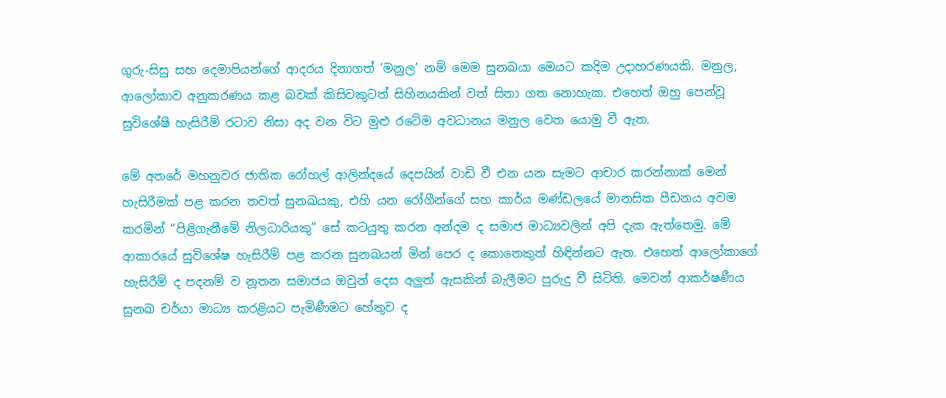ගුරු-සිසු සහ දෙමාපියන්ගේ ආදරය දිනාගත් ‘මනුල’ නම් මෙම සුනඛයා මෙයට කදිම උදාහරණයකි. මනුල, ආලෝකාව අනුකරණය කළ බවක් කිසිවකුටත් සිහිනයකින් වත් සිතා ගත නොහැක. එහෙත් ඔහු පෙන්වූ සුවිශේෂී හැසිරීම් රටාව නිසා අද වන විට මුළු රටේම අවධානය මනුල වෙත යොමු වී ඇත.

මේ අතරේ මහනුවර ජාතික රෝහල් ආලින්දයේ දෙපයින් වාඩි වී එන යන සැමට ආචාර කරන්නාක් මෙන් හැසිරීමක් පළ කරන තවත් සුනඛයකු, එහි යන රෝගීන්ගේ සහ කාර්ය මණ්ඩලයේ මානසික පීඩනය අවම කරමින් “පිළිගැනීමේ නිලධාරියකු” සේ කටයුතු කරන අන්දම ද සමාජ මාධ්‍යවලින් අපි දැක ඇත්තෙමු. මේ ආකාරයේ සුවිශේෂ හැසිරීම් පළ කරන සුනඛයන් මින් පෙර ද කොතෙකුත් හිඳින්නට ඇත. එහෙත් ආලෝකාගේ හැසිරීම් ද පදනම් ව නූතන සමාජය ඔවුන් දෙස අලුත් ඇසකින් බැලීමට පුරුදු වී සිටිති. මෙවන් ආකර්ෂණීය සුනඛ චර්යා මාධ්‍ය කරළියට පැමිණීමට හේතුව ද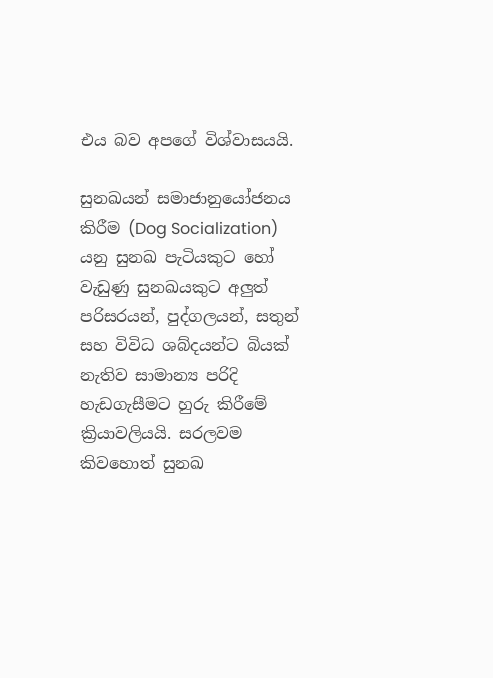එය බව අපගේ විශ්වාසයයි.

සුනඛයන් සමාජානුයෝජනය කිරීම (Dog Socialization) යනු සුනඛ පැටියකුට හෝ වැඩුණු සුනඛයකුට අලුත් පරිසරයන්, පුද්ගලයන්, සතුන් සහ විවිධ ශබ්දයන්ට බියක් නැතිව සාමාන්‍ය පරිදි හැඩගැසීමට හුරු කිරීමේ ක්‍රියාවලියයි. සරලවම කිවහොත් සුනඛ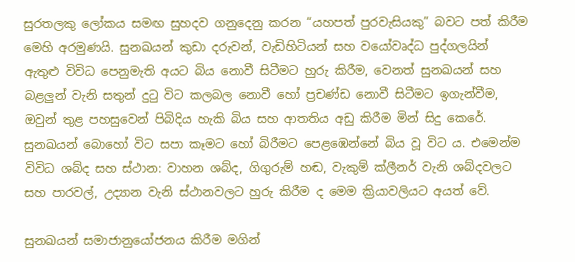සුරතලකු ලෝකය සමඟ සුහදව ගනුදෙනු කරන “යහපත් පුරවැසියකු” බවට පත් කිරීම මෙහි අරමුණයි. සුනඛයන් කුඩා දරුවන්, වැඩිහිටියන් සහ වයෝවෘද්ධ පුද්ගලයින් ඇතුළු විවිධ පෙනුමැති අයට බිය නොවී සිටීමට හුරු කිරීම, වෙනත් සුනඛයන් සහ බළලුන් වැනි සතුන් දුටු විට කලබල නොවී හෝ ප්‍රචණ්ඩ නොවී සිටීමට ඉගැන්වීම, ඔවුන් තුළ පහසුවෙන් පිබිදිය හැකි බිය සහ ආතතිය අඩු කිරීම මින් සිදු කෙරේ. සුනඛයන් බොහෝ විට සපා කෑමට හෝ බිරීමට පෙළඹෙන්නේ බිය වූ විට ය. එමෙන්ම විවිධ ශබ්ද සහ ස්ථාන: වාහන ශබ්ද, ගිගුරුම් හඬ, වැකුම් ක්ලීනර් වැනි ශබ්දවලට සහ පාරවල්, උද්‍යාන වැනි ස්ථානවලට හුරු කිරීම ද මෙම ක්‍රියාවලියට අයත් වේ.

සුනඛයන් සමාජානුයෝජනය කිරීම මගින්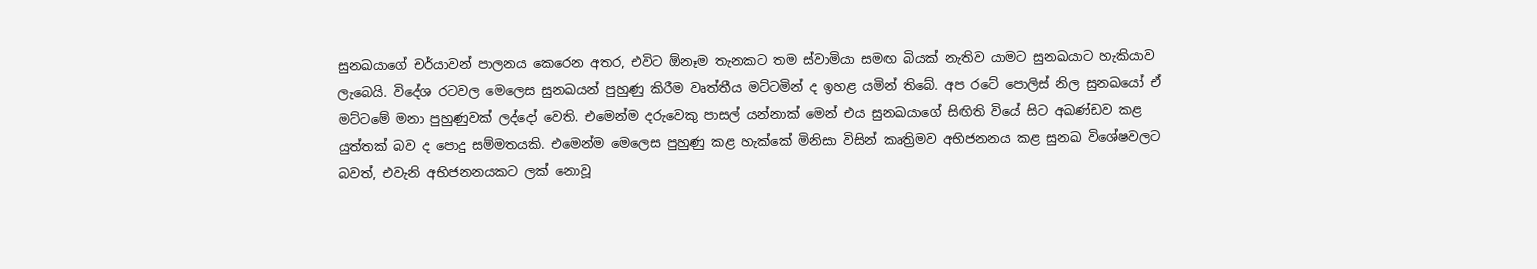සුනඛයාගේ චර්යාවන් පාලනය කෙරෙන අතර, එවිට ඕනෑම තැනකට තම ස්වාමියා සමඟ බියක් නැතිව යාමට සුනඛයාට හැකියාව ලැබෙයි. විදේශ රටවල මෙලෙස සුනඛයන් පුහුණු කිරීම වෘත්තීය මට්ටමින් ද ඉහළ යමින් තිබේ. අප රටේ පොලිස් නිල සුනඛයෝ ඒ මට්ටමේ මනා පුහුණුවක් ලද්දෝ වෙති. එමෙන්ම දරුවෙකු පාසල් යන්නාක් මෙන් එය සුනඛයාගේ සිඟිති වියේ සිට අඛණ්ඩව කළ යුත්තක් බව ද පොදු සම්මතයකි. එමෙන්ම මෙලෙස පුහුණු කළ හැක්කේ මිනිසා විසින් කෘත්‍රිමව අභිජනනය කළ සුනඛ විශේෂවලට බවත්, එවැනි අභිජනනයකට ලක් නොවූ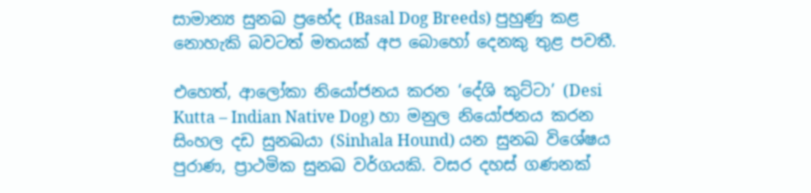සාමාන්‍ය සුනඛ ප්‍රභේද (Basal Dog Breeds) පුහුණු කළ නොහැකි බවටත් මතයක් අප බොහෝ දෙනකු තුළ පවතී.

එහෙත්, ආලෝකා නියෝජනය කරන ‘දේශි කුට්ටා’ (Desi Kutta – Indian Native Dog) හා මනුල නියෝජනය කරන සිංහල දඩ සුනඛයා (Sinhala Hound) යන සුනඛ විශේෂය පුරාණ, ප්‍රාථමික සුනඛ වර්ගයකි. වසර දහස් ගණනක්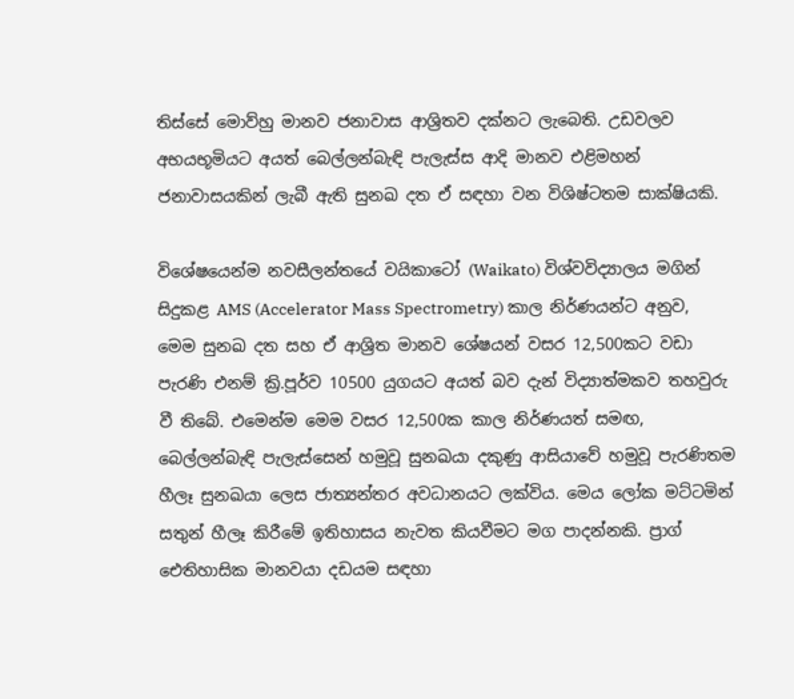තිස්සේ මොව්හු මානව ජනාවාස ආශ්‍රිතව දක්නට ලැබෙති. උඩවලව අභයභූමියට අයත් බෙල්ලන්බැඳි පැලැස්ස ආදි මානව එළිමහන් ජනාවාසයකින් ලැබී ඇති සුනඛ දත ඒ සඳහා වන විශිෂ්ටතම සාක්ෂියකි.

විශේෂයෙන්ම නවසීලන්තයේ වයිකාටෝ (Waikato) විශ්වවිද්‍යාලය මගින් සිදුකළ AMS (Accelerator Mass Spectrometry) කාල නිර්ණයන්ට අනුව, මෙම සුනඛ දත සහ ඒ ආශ්‍රිත මානව ශේෂයන් වසර 12,500කට වඩා පැරණි එනම් ක්‍රි.පූර්ව 10500 යුගයට අයත් බව දැන් විද්‍යාත්මකව තහවුරු වී තිබේ. එමෙන්ම මෙම වසර 12,500ක කාල නිර්ණයත් සමඟ, බෙල්ලන්බැඳි පැලැස්සෙන් හමුවූ සුනඛයා දකුණු ආසියාවේ හමුවූ පැරණිතම හීලෑ සුනඛයා ලෙස ජාත්‍යන්තර අවධානයට ලක්විය. මෙය ලෝක මට්ටමින් සතුන් හීලෑ කිරීමේ ඉතිහාසය නැවත කියවීමට මග පාදන්නකි. ප්‍රාග් ඓතිහාසික මානවයා දඩයම සඳහා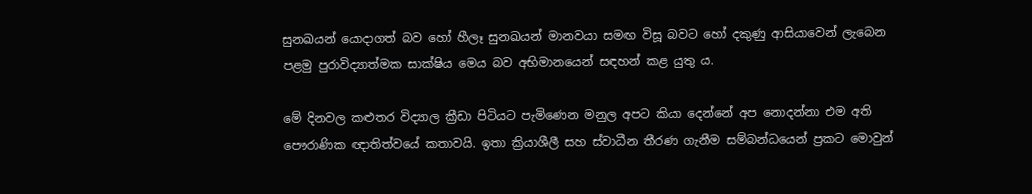සුනඛයන් යොදාගත් බව හෝ හීලෑ සුනඛයන් මානවයා සමඟ විසූ බවට හෝ දකුණු ආසියාවෙන් ලැබෙන පළමු පුරාවිද්‍යාත්මක සාක්ෂිය මෙය බව අභිමානයෙන් සඳහන් කළ යුතු ය.

මේ දිනවල කළුතර විද්‍යාල ක්‍රීඩා පිටියට පැමිණෙන මනුල අපට කියා දෙන්නේ අප නොදන්නා එම අති පෞරාණික ඥාතිත්වයේ කතාවයි. ඉතා ක්‍රියාශීලී සහ ස්වාධීන තීරණ ගැනීම සම්බන්ධයෙන් ප්‍රකට මොවුන්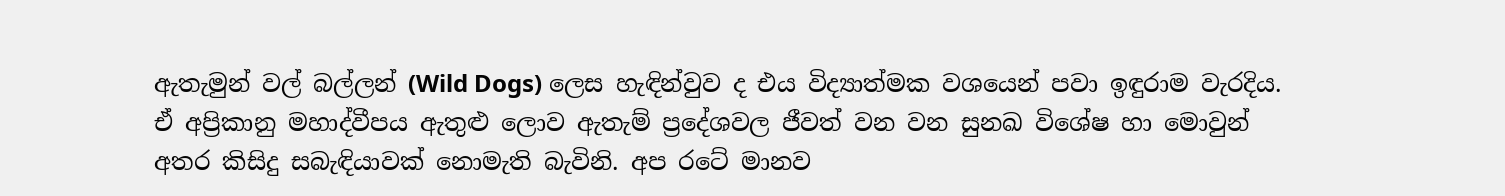ඇතැමුන් වල් බල්ලන් (Wild Dogs) ලෙස හැඳින්වුව ද එය විද්‍යාත්මක වශයෙන් පවා ඉඳුරාම වැරදිය. ඒ අප්‍රිකානු මහාද්වීපය ඇතුළු ලොව ඇතැම් ප්‍රදේශවල ජීවත් වන වන සුනඛ විශේෂ හා මොවුන් අතර කිසිදු සබැඳියාවක් නොමැති බැවිනි. අප රටේ මානව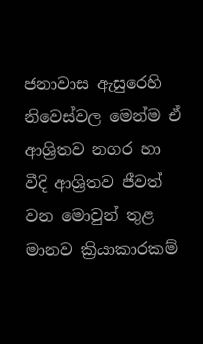ජනාවාස ඇසුරෙහි නිවෙස්වල මෙන්ම ඒ ආශ්‍රිතව නගර හා වීදි ආශ්‍රිතව ජීවත් වන මොවුන් තුළ මානව ක්‍රියාකාරකම්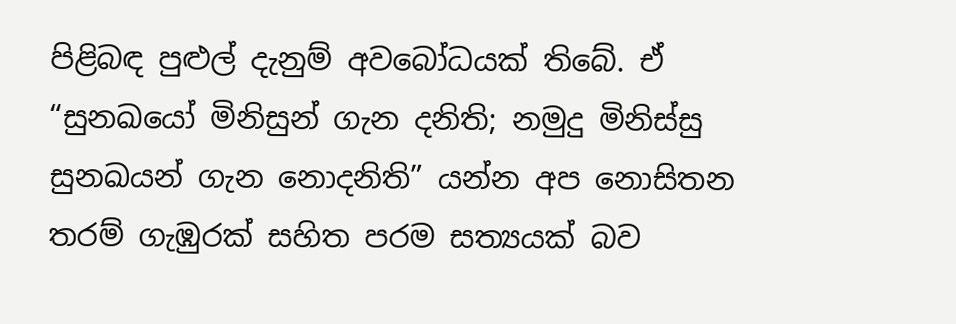පිළිබඳ පුළුල් දැනුම් අවබෝධයක් තිබේ. ඒ “සුනඛයෝ මිනිසුන් ගැන දනිති; නමුදු මිනිස්සු සුනඛයන් ගැන නොදනිති” යන්න අප නොසිතන තරම් ගැඹුරක් සහිත පරම සත්‍යයක් බව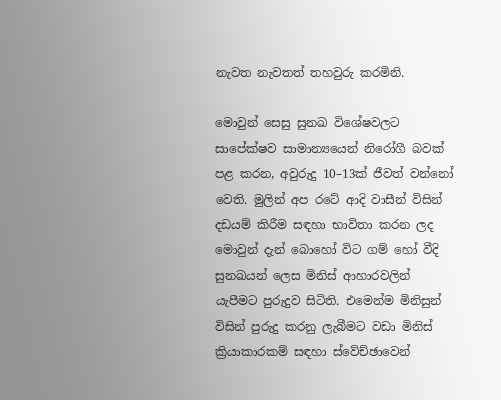නැවත නැවතත් තහවුරු කරමිනි.

මොවුන් සෙසු සුනඛ විශේෂවලට සාපේක්ෂව සාමාන්‍යයෙන් නිරෝගී බවක් පළ කරන, අවුරුදු 10–13ක් ජීවත් වන්නෝ වෙති. මුලින් අප රටේ ආදි වාසීන් විසින් දඩයම් කිරීම සඳහා භාවිතා කරන ලද මොවුන් දැන් බොහෝ විට ගම් හෝ වීදි සුනඛයන් ලෙස මිනිස් ආහාරවලින් යැපීමට පුරුදුව සිටිති. එමෙන්ම මිනිසුන් විසින් පුරුදු කරනු ලැබීමට වඩා මිනිස් ක්‍රියාකාරකම් සඳහා ස්වේච්ඡාවෙන්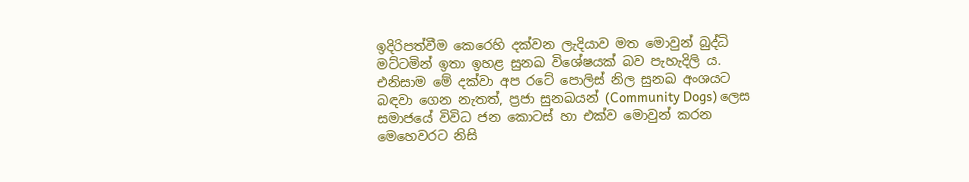ඉදිරිපත්වීම කෙරෙහි දක්වන ලැදියාව මත මොවුන් බුද්ධි මට්ටමින් ඉතා ඉහළ සුනඛ විශේෂයක් බව පැහැදිලි ය. එනිසාම මේ දක්වා අප රටේ පොලිස් නිල සුනඛ අංශයට බඳවා ගෙන නැතත්, ප්‍රජා සුනඛයන් (Community Dogs) ලෙස සමාජයේ විවිධ ජන කොටස් හා එක්ව මොවුන් කරන මෙහෙවරට නිසි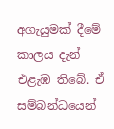අගැයුමක් දීමේ කාලය දැන් එළැඹ තිබේ. ඒ සම්බන්ධයෙන්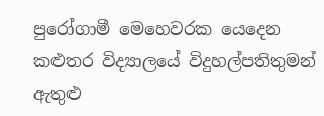පුරෝගාමී මෙහෙවරක යෙදෙන කළුතර විද්‍යාලයේ විදුහල්පතිතුමන් ඇතුළු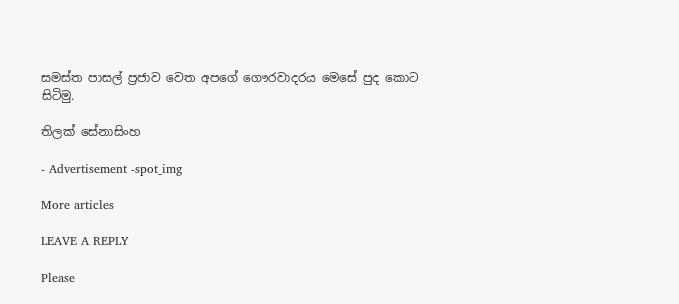සමස්ත පාසල් ප්‍රජාව වෙත අපගේ ගෞරවාදරය මෙසේ පුද කොට සිටිමු.

තිලක් සේනාසිංහ

- Advertisement -spot_img

More articles

LEAVE A REPLY

Please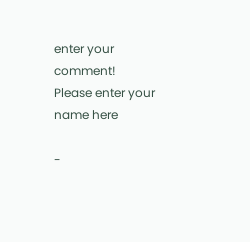enter your comment!
Please enter your name here

-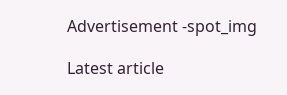Advertisement -spot_img

Latest article